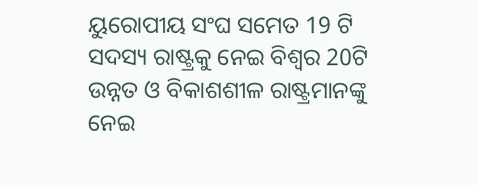ୟୁରୋପୀୟ ସଂଘ ସମେତ 19 ଟି ସଦସ୍ୟ ରାଷ୍ଟ୍ରକୁ ନେଇ ବିଶ୍ୱର 20ଟି ଉନ୍ନତ ଓ ବିକାଶଶୀଳ ରାଷ୍ଟ୍ରମାନଙ୍କୁ ନେଇ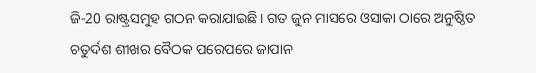ଜି-20 ରାଷ୍ଟ୍ରସମୁହ ଗଠନ କରାଯାଇଛି। ଗତ ଜୁନ ମାସରେ ଓସାକା ଠାରେ ଅନୁଷ୍ଠିତ ଚତୁର୍ଦଶ ଶୀଖର ବୈଠକ ପରେପରେ ଜାପାନ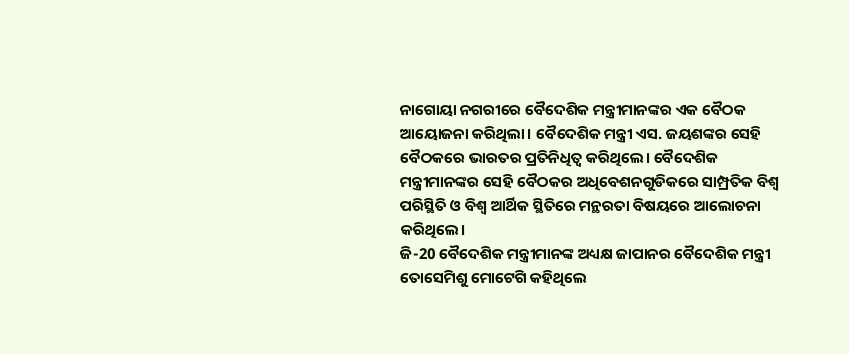ନାଗୋୟା ନଗରୀରେ ବୈଦେଶିକ ମନ୍ତ୍ରୀମାନଙ୍କର ଏକ ବୈଠକ ଆୟୋଜନା କରିଥିଲା। ବୈଦେଶିକ ମନ୍ତ୍ରୀ ଏସ. ଜୟଶଙ୍କର ସେହି ବୈଠକରେ ଭାରତର ପ୍ରତିନିଧିତ୍ୱ କରିଥିଲେ। ବୈଦେଶିକ ମନ୍ତ୍ରୀମାନଙ୍କର ସେହି ବୈଠକର ଅଧିବେଶନଗୁଡିକରେ ସାମ୍ପ୍ରତିକ ବିଶ୍ୱ ପରିସ୍ଥିତି ଓ ବିଶ୍ୱ ଆର୍ଥିକ ସ୍ଥିତିରେ ମନ୍ଥରତା ବିଷୟରେ ଆଲୋଚନା କରିଥିଲେ।
ଜି-20 ବୈଦେଶିକ ମନ୍ତ୍ରୀମାନଙ୍କ ଅଧ୍ୟକ୍ଷ ଜାପାନର ବୈଦେଶିକ ମନ୍ତ୍ରୀ ତୋସେମିଶୁ ମୋଟେଗି କହିଥିଲେ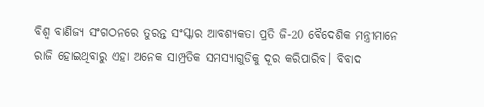ବିଶ୍ୱ ବାଣିଜ୍ୟ ସଂଗଠନରେ ତୁରନ୍ତ ସଂସ୍କାର ଆବଶ୍ୟକତା ପ୍ରତି ଜି-20 ବୈଦେଶିକ ମନ୍ତ୍ରୀମାନେ ରାଜି ହୋଇଥିବାରୁ ଏହା ଅନେକ ସାମ୍ପ୍ରତିକ ସମସ୍ୟାଗୁଡିକୁ ଦୂର କରିପାରିବ। ବିବାଦ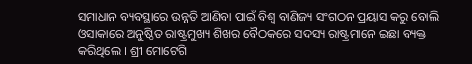ସମାଧାନ ବ୍ୟବସ୍ଥାରେ ଉନ୍ନତି ଆଣିବା ପାଇଁ ବିଶ୍ୱ ବାଣିଜ୍ୟ ସଂଗଠନ ପ୍ରୟାସ କରୁ ବୋଲି ଓସାକାରେ ଅନୁଷ୍ଠିତ ରାଷ୍ଟ୍ରମୁଖ୍ୟ ଶିଖର ବୈଠକରେ ସଦସ୍ୟ ରାଷ୍ଟ୍ରମାନେ ଇଛା ବ୍ୟକ୍ତ କରିଥିଲେ । ଶ୍ରୀ ମୋଟେଗି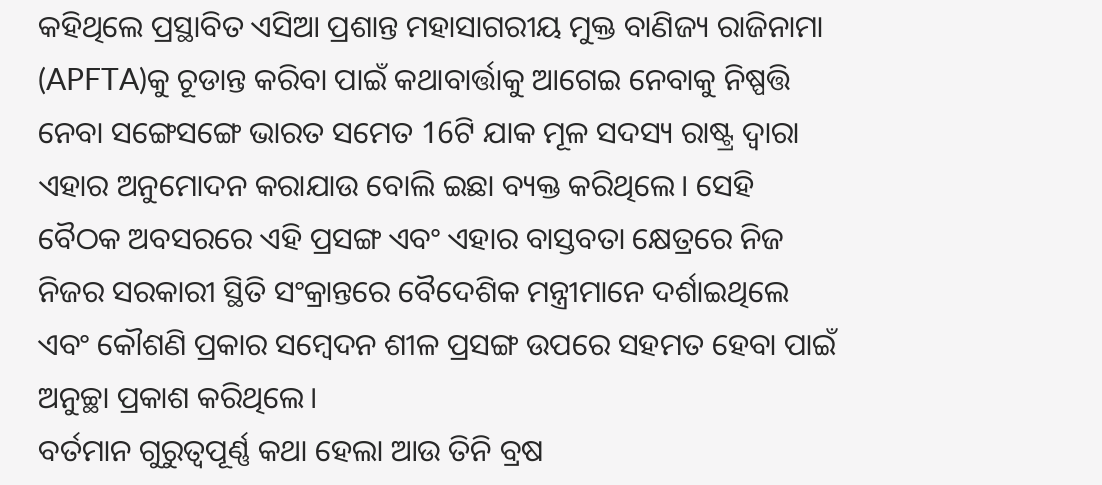କହିଥିଲେ ପ୍ରସ୍ଥାବିତ ଏସିଆ ପ୍ରଶାନ୍ତ ମହାସାଗରୀୟ ମୁକ୍ତ ବାଣିଜ୍ୟ ରାଜିନାମା (APFTA)କୁ ଚୂଡାନ୍ତ କରିବା ପାଇଁ କଥାବାର୍ତ୍ତାକୁ ଆଗେଇ ନେବାକୁ ନିଷ୍ପତ୍ତି ନେବା ସଙ୍ଗେସଙ୍ଗେ ଭାରତ ସମେତ 16ଟି ଯାକ ମୂଳ ସଦସ୍ୟ ରାଷ୍ଟ୍ର ଦ୍ୱାରା ଏହାର ଅନୁମୋଦନ କରାଯାଉ ବୋଲି ଇଛା ବ୍ୟକ୍ତ କରିଥିଲେ। ସେହି ବୈଠକ ଅବସରରେ ଏହି ପ୍ରସଙ୍ଗ ଏବଂ ଏହାର ବାସ୍ତବତା କ୍ଷେତ୍ରରେ ନିଜ ନିଜର ସରକାରୀ ସ୍ଥିତି ସଂକ୍ରାନ୍ତରେ ବୈଦେଶିକ ମନ୍ତ୍ରୀମାନେ ଦର୍ଶାଇଥିଲେ ଏବଂ କୌଶଣି ପ୍ରକାର ସମ୍ୱେଦନ ଶୀଳ ପ୍ରସଙ୍ଗ ଉପରେ ସହମତ ହେବା ପାଇଁ ଅନୁଚ୍ଛା ପ୍ରକାଶ କରିଥିଲେ।
ବର୍ତମାନ ଗୁରୁତ୍ୱପୂର୍ଣ୍ଣ କଥା ହେଲା ଆଉ ତିନି ବ୍ରଷ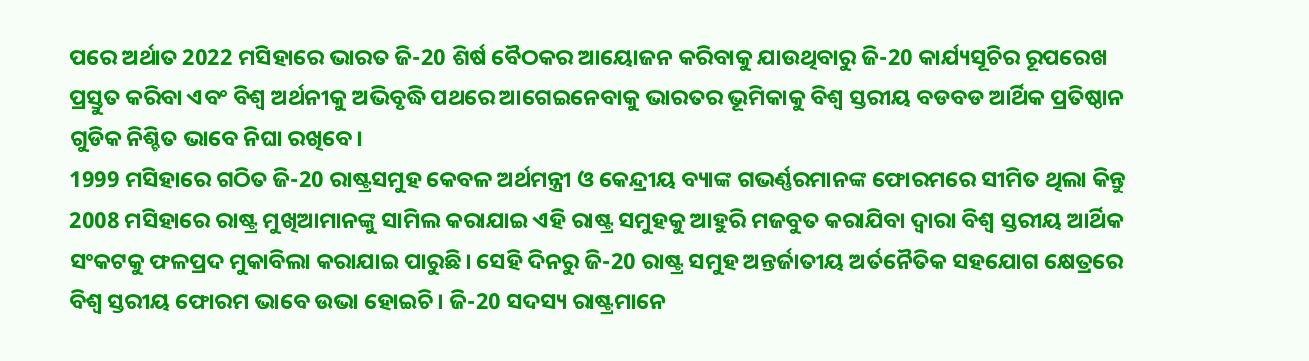ପରେ ଅର୍ଥାତ 2022 ମସିହାରେ ଭାରତ ଜି-20 ଶିର୍ଷ ବୈଠକର ଆୟୋଜନ କରିବାକୁ ଯାଉଥିବାରୁ ଜି-20 କାର୍ଯ୍ୟସୂଚିର ରୂପରେଖ ପ୍ରସ୍ତୁତ କରିବା ଏବଂ ବିଶ୍ୱ ଅର୍ଥନୀକୁ ଅଭିବୃଦ୍ଧି ପଥରେ ଆଗେଇନେବାକୁ ଭାରତର ଭୂମିକାକୁ ବିଶ୍ୱ ସ୍ତରୀୟ ବଡବଡ ଆର୍ଥିକ ପ୍ରତିଷ୍ଠାନ ଗୁଡିକ ନିଶ୍ଚିତ ଭାବେ ନିଘା ରଖିବେ।
1999 ମସିହାରେ ଗଠିତ ଜି-20 ରାଷ୍ଟ୍ରସମୁହ କେବଳ ଅର୍ଥମନ୍ତ୍ରୀ ଓ କେନ୍ଦ୍ରୀୟ ବ୍ୟାଙ୍କ ଗଭର୍ଣ୍ଣରମାନଙ୍କ ଫୋରମରେ ସୀମିତ ଥିଲା କିନ୍ତୁ 2008 ମସିହାରେ ରାଷ୍ଟ୍ର ମୁଖିଆମାନଙ୍କୁ ସାମିଲ କରାଯାଇ ଏହି ରାଷ୍ଟ୍ର ସମୁହକୁ ଆହୁରି ମଜବୁତ କରାଯିବା ଦ୍ୱାରା ବିଶ୍ୱ ସ୍ତରୀୟ ଆର୍ଥିକ ସଂକଟକୁ ଫଳପ୍ରଦ ମୁକାବିଲା କରାଯାଇ ପାରୁଛି। ସେହି ଦିନରୁ ଜି-20 ରାଷ୍ଟ୍ର ସମୁହ ଅନ୍ତର୍ଜାତୀୟ ଅର୍ତନୈତିକ ସହଯୋଗ କ୍ଷେତ୍ରରେ ବିଶ୍ୱ ସ୍ତରୀୟ ଫୋରମ ଭାବେ ଉଭା ହୋଇଚି। ଜି-20 ସଦସ୍ୟ ରାଷ୍ଟ୍ରମାନେ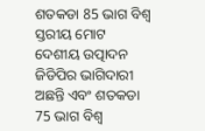ଶତକଡା 85 ଭାଗ ବିଶ୍ୱ ସ୍ତରୀୟ ମୋଟ ଦେଶୀୟ ଉତ୍ପାଦନ ଜିଡିପିର ଭାଗିଦାରୀ ଅଛନ୍ତି ଏବଂ ଶତକଡା 75 ଭାଗ ବିଶ୍ୱ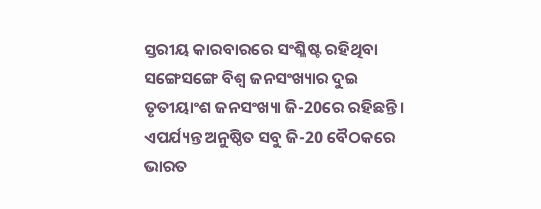ସ୍ତରୀୟ କାରବାରରେ ସଂଶ୍ଳିଷ୍ଟ ରହିଥିବା ସଙ୍ଗେସଙ୍ଗେ ବିଶ୍ୱ ଜନସଂଖ୍ୟାର ଦୁଇ ତୃତୀୟାଂଶ ଜନସଂଖ୍ୟା ଜି-20ରେ ରହିଛନ୍ତି। ଏପର୍ଯ୍ୟନ୍ତ ଅନୁଷ୍ଠିତ ସବୁ ଜି-20 ବୈଠକରେ ଭାରତ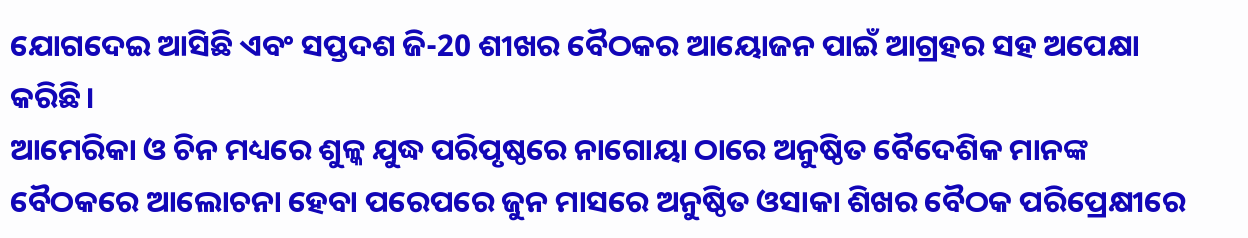ଯୋଗଦେଇ ଆସିଛି ଏବଂ ସପ୍ତଦଶ ଜି-20 ଶୀଖର ବୈଠକର ଆୟୋଜନ ପାଇଁ ଆଗ୍ରହର ସହ ଅପେକ୍ଷା କରିଛି।
ଆମେରିକା ଓ ଚିନ ମଧ୍ୟରେ ଶୁଳ୍କ ଯୁଦ୍ଧ ପରିପୃଷ୍ଠରେ ନାଗୋୟା ଠାରେ ଅନୁଷ୍ଠିତ ବୈଦେଶିକ ମାନଙ୍କ ବୈଠକରେ ଆଲୋଚନା ହେବା ପରେପରେ ଜୁନ ମାସରେ ଅନୁଷ୍ଠିତ ଓସାକା ଶିଖର ବୈଠକ ପରିପ୍ରେକ୍ଷୀରେ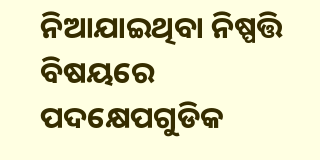ନିଆଯାଇଥିବା ନିଷ୍ପତ୍ତି ବିଷୟରେ ପଦକ୍ଷେପଗୁଡିକ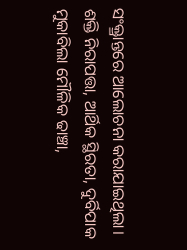ସଂକ୍ତ୍ରାନ୍ତରେ ଆଲୋଚନା କରାଯାଇଥିଲା। ଶକ୍ତି ନିରାପତ୍ତା, ଆର୍ଥିକ ସ୍ଥିରତା, ଦୁର୍ବିପାକ ମୁକାବିଲା ମୌଳିକ ଢାଞ୍ଚା,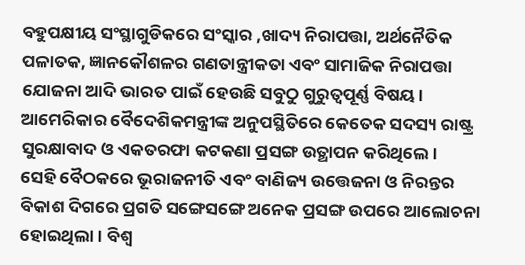ବହୁପକ୍ଷୀୟ ସଂସ୍ଥାଗୁଡିକରେ ସଂସ୍କାର ,ଖାଦ୍ୟ ନିରାପତ୍ତା, ଅର୍ଥନୈତିକ ପଳାତକ, ଜ୍ଞାନକୌଶଳର ଗଣତାନ୍ତ୍ରୀକତା ଏବଂ ସାମାଜିକ ନିରାପତ୍ତା ଯୋଜନା ଆଦି ଭାରତ ପାଇଁ ହେଉଛି ସବୁଠୁ ଗୁରୁତ୍ୱପୂର୍ଣ୍ଣ ବିଷୟ। ଆମେରିକାର ବୈଦେଶିକମନ୍ତ୍ରୀଙ୍କ ଅନୁପସ୍ଥିତିରେ କେତେକ ସଦସ୍ୟ ରାଷ୍ଟ୍ର ସୁରକ୍ଷାବାଦ ଓ ଏକତରଫା କଟକଣା ପ୍ରସଙ୍ଗ ଉତ୍ଥାପନ କରିଥିଲେ।
ସେହି ବୈଠକରେ ଭୂରାଜନୀତି ଏବଂ ବାଣିଜ୍ୟ ଉତ୍ତେଜନା ଓ ନିରନ୍ତର ବିକାଶ ଦିଗରେ ପ୍ରଗତି ସଙ୍ଗେସଙ୍ଗେ ଅନେକ ପ୍ରସଙ୍ଗ ଉପରେ ଆଲୋଚନା ହୋଇଥିଲା। ବିଶ୍ୱ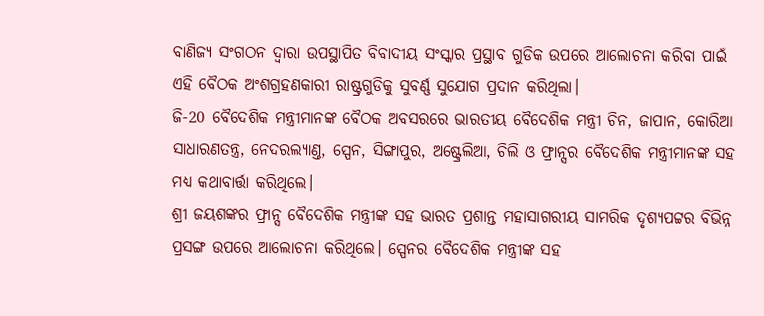ବାଣିଜ୍ୟ ସଂଗଠନ ଦ୍ୱାରା ଉପସ୍ଥାପିତ ବିବାଦୀୟ ସଂସ୍କାର ପ୍ରସ୍ଥାବ ଗୁଡିକ ଉପରେ ଆଲୋଚନା କରିବା ପାଇଁ ଏହି ବୈଠକ ଅଂଶଗ୍ରହଣକାରୀ ରାଷ୍ଟ୍ରଗୁଡିକୁ ସୁବର୍ଣ୍ଣ ସୁଯୋଗ ପ୍ରଦାନ କରିଥିଲା।
ଜି-20 ବୈଦେଶିକ ମନ୍ତ୍ରୀମାନଙ୍କ ବୈଠକ ଅବସରରେ ଭାରତୀୟ ବୈଦେଶିକ ମନ୍ତ୍ରୀ ଚିନ, ଜାପାନ, କୋରିଆ ସାଧାରଣତନ୍ତ୍ର, ନେଦରଲ୍ୟାଣ୍ତ, ସ୍ପେନ, ସିଙ୍ଗାପୁର, ଅଷ୍ଟ୍ରେଲିଆ, ଚିଲି ଓ ଫ୍ରାନ୍ସର ବୈଦେଶିକ ମନ୍ତ୍ରୀମାନଙ୍କ ସହ ମଧ୍ୟ କଥାବାର୍ତ୍ତା କରିଥିଲେ।
ଶ୍ରୀ ଜୟଶଙ୍କର ଫ୍ରାନ୍ସ ବୈଦେଶିକ ମନ୍ତ୍ରୀଙ୍କ ସହ ଭାରତ ପ୍ରଶାନ୍ତ ମହାସାଗରୀୟ ସାମରିକ ଦୃଶ୍ୟପଟ୍ଟର ବିଭିନ୍ନ ପ୍ରସଙ୍ଗ ଉପରେ ଆଲୋଚନା କରିଥିଲେ। ସ୍ପେନର ବୈଦେଶିକ ମନ୍ତ୍ରୀଙ୍କ ସହ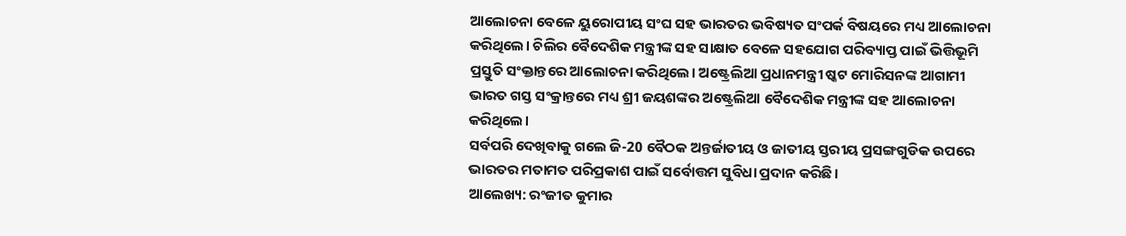ଆଲୋଚନା ବେଳେ ୟୁରୋପୀୟ ସଂଘ ସହ ଭାରତର ଭବିଷ୍ୟତ ସଂପର୍କ ବିଷୟରେ ମଧ୍ୟ ଆଲୋଚନା କରିଥିଲେ। ଚିଲିର ବୈଦେଶିକ ମନ୍ତ୍ରୀଙ୍କ ସହ ସାକ୍ଷାତ ବେଳେ ସହଯୋଗ ପରିବ୍ୟାପ୍ତ ପାଇଁ ଭିତ୍ତିଭୂମି ପ୍ରସ୍ତୁତି ସଂକ୍ତାନ୍ତରେ ଆଲୋଚନା କରିଥିଲେ। ଅଷ୍ଟ୍ରେଲିଆ ପ୍ରଧାନମନ୍ତ୍ରୀ ଷ୍କଟ ମୋରିସନଙ୍କ ଆଗାମୀ ଭାରତ ଗସ୍ତ ସଂକ୍ରାନ୍ତରେ ମଧ୍ୟ ଶ୍ରୀ ଜୟଶଙ୍କର ଅଷ୍ଟ୍ରେଲିଆ ବୈଦେଶିକ ମନ୍ତ୍ରୀଙ୍କ ସହ ଆଲୋଚନା କରିଥିଲେ।
ସର୍ବପରି ଦେଖିବାକୁ ଗଲେ ଜି-20 ବୈଠକ ଅନ୍ତର୍ଜାତୀୟ ଓ ଜାତୀୟ ସ୍ତରୀୟ ପ୍ରସଙ୍ଗଗୁଡିକ ଉପରେ ଭାରତର ମତାମତ ପରିପ୍ରକାଶ ପାଇଁ ସର୍ବୋତ୍ତମ ସୁବିଧା ପ୍ରଦାନ କରିଛି।
ଆଲେଖ୍ୟ: ରଂଜୀତ କୁମାର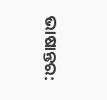ଭାଷାନ୍ତର: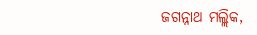ଜଗନ୍ନାଥ ମଲ୍ଲିକ,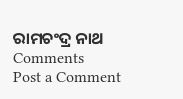ରାମଚଂଦ୍ର ନାଥ
Comments
Post a Comment